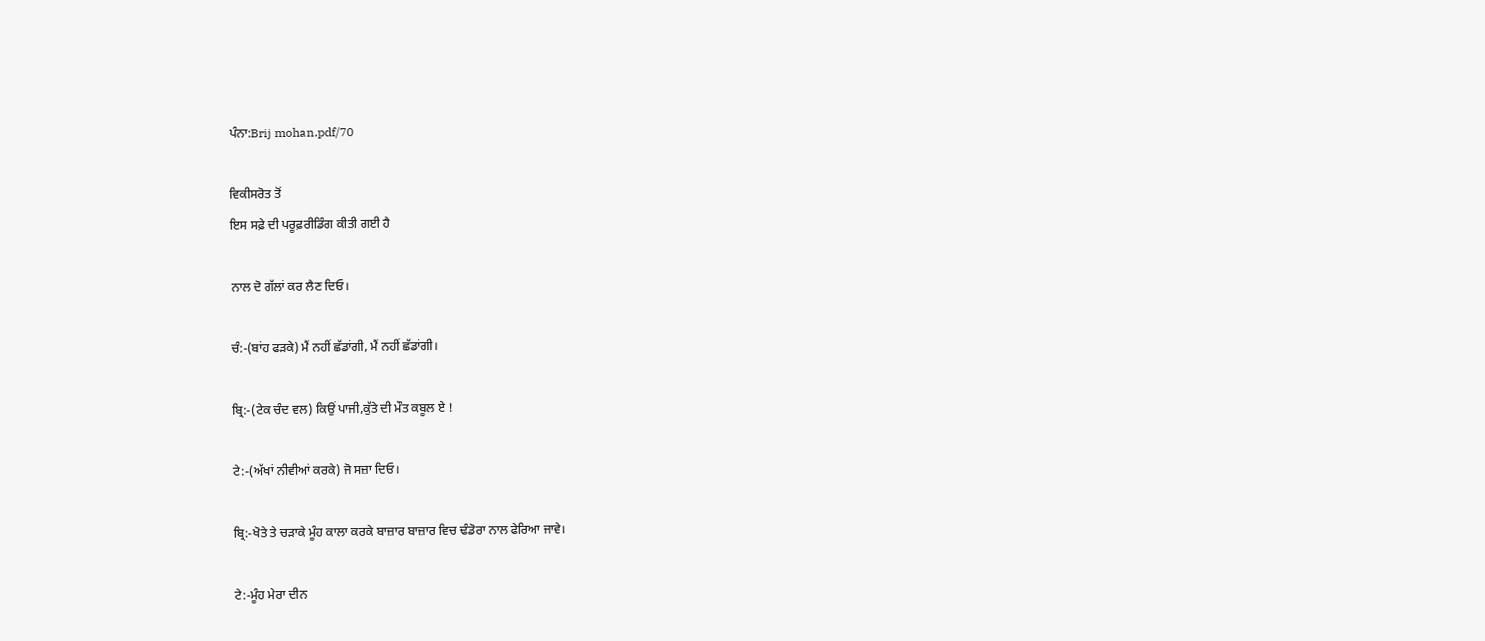ਪੰਨਾ:Brij mohan.pdf/70

ਵਿਕੀਸਰੋਤ ਤੋਂ
ਇਸ ਸਫ਼ੇ ਦੀ ਪਰੂਫ਼ਰੀਡਿੰਗ ਕੀਤੀ ਗਈ ਹੈ

ਨਾਲ ਦੋ ਗੱਲਾਂ ਕਰ ਲੈਣ ਦਿਓ।

ਚੰ:-(ਬਾਂਹ ਫੜਕੇ) ਮੈਂ ਨਹੀਂ ਛੱਡਾਂਗੀ, ਮੈਂ ਨਹੀਂ ਛੱਡਾਂਗੀ।

ਬ੍ਰਿ:-(ਟੇਕ ਚੰਦ ਵਲ) ਕਿਉਂ ਪਾਜੀ,ਕੁੱਤੇ ਦੀ ਮੌਤ ਕਬੂਲ ਏ !

ਟੇ:-(ਅੱਖਾਂ ਨੀਵੀਆਂ ਕਰਕੇ) ਜੋ ਸਜ਼ਾ ਦਿਓ।

ਬ੍ਰਿ:-ਖੋਤੇ ਤੇ ਚੜਾਕੇ ਮੂੰਹ ਕਾਲਾ ਕਰਕੇ ਬਾਜ਼ਾਰ ਬਾਜ਼ਾਰ ਵਿਚ ਢੰਡੋਰਾ ਨਾਲ ਫੇਰਿਆ ਜਾਵੇ।

ਟੇ:-ਮੂੰਹ ਮੇਰਾ ਦੀਨ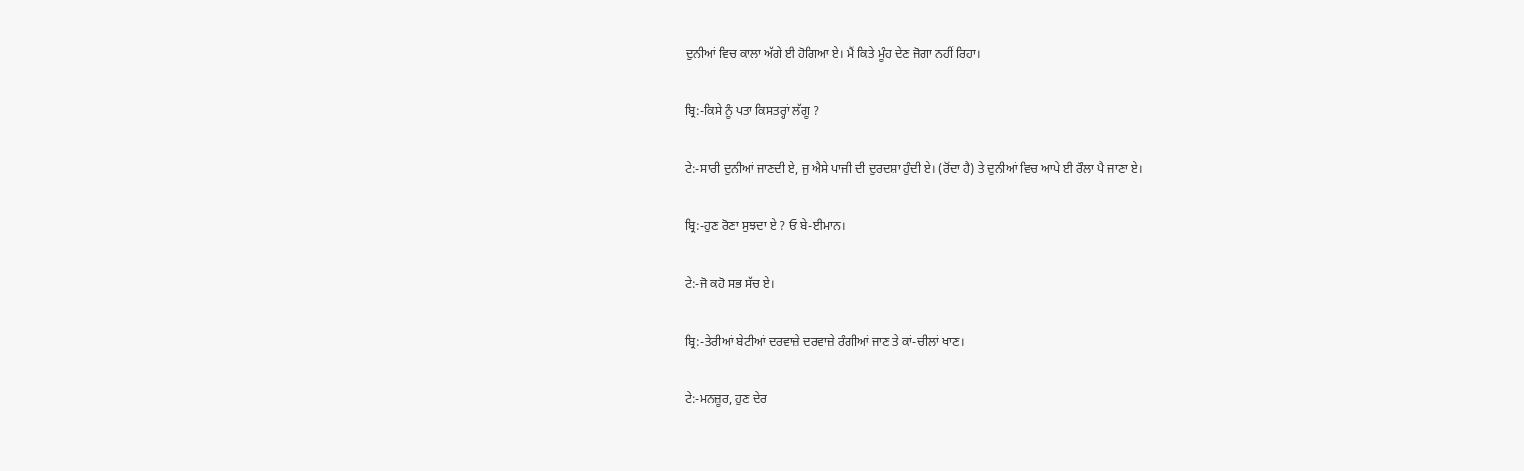ਦੁਨੀਆਂ ਵਿਚ ਕਾਲਾ ਅੱਗੇ ਈ ਹੋਗਿਆ ਏ। ਮੈਂ ਕਿਤੇ ਮੂੰਹ ਦੇਣ ਜੋਗਾ ਨਹੀਂ ਰਿਹਾ।

ਬ੍ਰਿ:-ਕਿਸੇ ਨੂੰ ਪਤਾ ਕਿਸਤਰ੍ਹਾਂ ਲੱਗੂ ?

ਟੇ:-ਸਾਰੀ ਦੁਨੀਆਂ ਜਾਣਦੀ ਏ, ਜੁ ਐਸੇ ਪਾਜੀ ਦੀ ਦੁਰਦਸ਼ਾ ਹੁੰਦੀ ਏ। (ਰੋਂਦਾ ਹੈ) ਤੇ ਦੁਨੀਆਂ ਵਿਚ ਆਪੇ ਈ ਰੌਲਾ ਪੈ ਜਾਣਾ ਏ।

ਬ੍ਰਿ:-ਹੁਣ ਰੋਣਾ ਸੁਝਦਾ ਏ ? ਓ ਬੇ-ਈਮਾਨ।

ਟੇ:-ਜੋ ਕਹੋ ਸਭ ਸੱਚ ਏ।

ਬ੍ਰਿ:-ਤੇਰੀਆਂ ਬੇਟੀਆਂ ਦਰਵਾਜ਼ੇ ਦਰਵਾਜ਼ੇ ਰੰਗੀਆਂ ਜਾਣ ਤੇ ਕਾਂ-ਚੀਲਾਂ ਖਾਣ।

ਟੇ:-ਮਨਜ਼ੂਰ, ਹੁਣ ਦੇਰ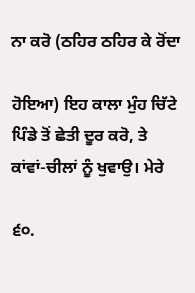ਨਾ ਕਰੋ (ਠਹਿਰ ਠਹਿਰ ਕੇ ਰੋਂਦਾ

ਹੋਇਆ) ਇਹ ਕਾਲਾ ਮੁੰਹ ਚਿੱਟੇ ਪਿੰਡੇ ਤੋਂ ਛੇਤੀ ਦੂਰ ਕਰੋ, ਤੇ ਕਾਂਵਾਂ-ਚੀਲਾਂ ਨੂੰ ਖੁਵਾਉ। ਮੇਰੇ

੬੦.